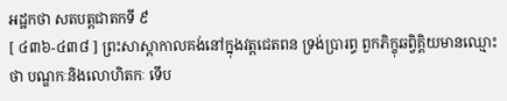អដ្ឋកថា សតបត្តជាតកទី ៩
[ ៤៣៦-៤៣៨ ] ព្រះសាស្តាកាលគង់នៅក្នុងវត្តជេតពន ទ្រង់ប្រារព្ធ ពួកភិក្ខុឆព្វិគ្គិយមានឈ្មោះថា បណ្ឌកៈនិងលោហិតកៈ ទើប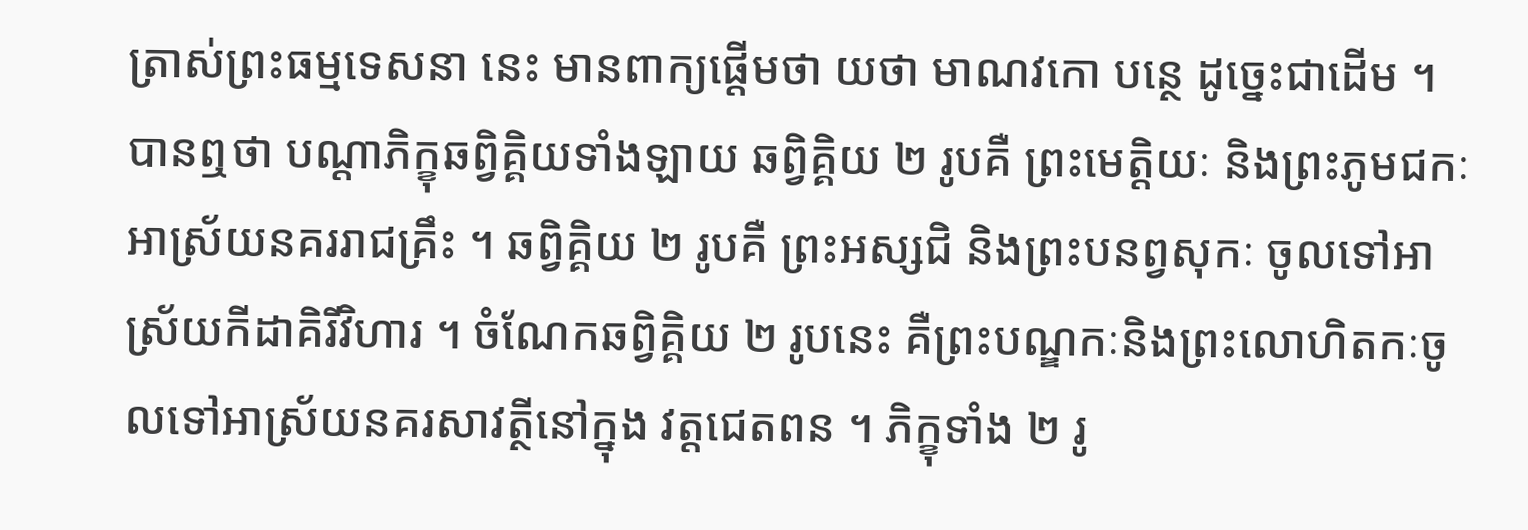ត្រាស់ព្រះធម្មទេសនា នេះ មានពាក្យផ្តើមថា យថា មាណវកោ បន្ថេ ដូច្នេះជាដើម ។ បានឮថា បណ្តាភិក្ខុឆព្វិគ្គិយទាំងឡាយ ឆព្វិគ្គិយ ២ រូបគឺ ព្រះមេត្តិយៈ និងព្រះភូមជកៈអាស្រ័យនគររាជគ្រឹះ ។ ឆព្វិគ្គិយ ២ រូបគឺ ព្រះអស្សជិ និងព្រះបនព្វសុកៈ ចូលទៅអាស្រ័យកីដាគិរីវិហារ ។ ចំណែកឆព្វិគ្គិយ ២ រូបនេះ គឺព្រះបណ្ឌកៈនិងព្រះលោហិតកៈចូលទៅអាស្រ័យនគរសាវត្ថីនៅក្នុង វត្តជេតពន ។ ភិក្ខុទាំង ២ រូ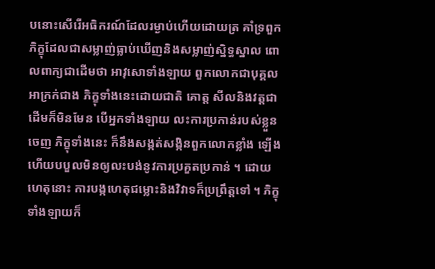បនោះសើរើអធិករណ៍ដែលរម្ងាប់ហើយដោយត្រ គាំទ្រពួកភិក្ខុដែលជាសម្លាញ់ធ្លាប់ឃើញនិងសម្លាញ់ស្និទ្ធស្នាល ពោលពាក្យជាដើមថា អាវុសោទាំងឡាយ ពួកលោកជាបុគ្គលអាក្រក់ជាង ភិក្ខុទាំងនេះដោយជាតិ គោត្ត សីលនិងវត្តជាដើមក៏មិនមែន បើអ្នកទាំងឡាយ លះការប្រកាន់របស់ខ្លួនចេញ ភិក្ខុទាំងនេះ ក៏នឹងសង្កត់សង្កិនពួកលោកខ្លាំង ឡើង ហើយបបួលមិនឲ្យលះបង់នូវការប្រគួតប្រកាន់ ។ ដោយហេតុនោះ ការបង្កហេតុជម្លោះនិងវិវាទក៏ប្រព្រឹត្តទៅ ។ ភិក្ខុទាំងឡាយក៏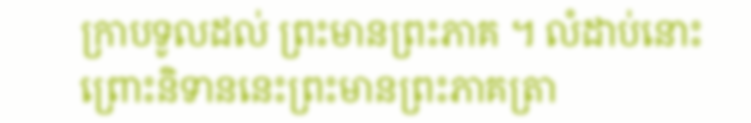ក្រាបទូលដល់ ព្រះមានព្រះភាគ ។ លំដាប់នោះព្រោះនិទាននេះព្រះមានព្រះភាគត្រា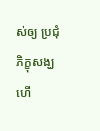ស់ឲ្យ ប្រជុំភិក្ខុសង្ឃហើ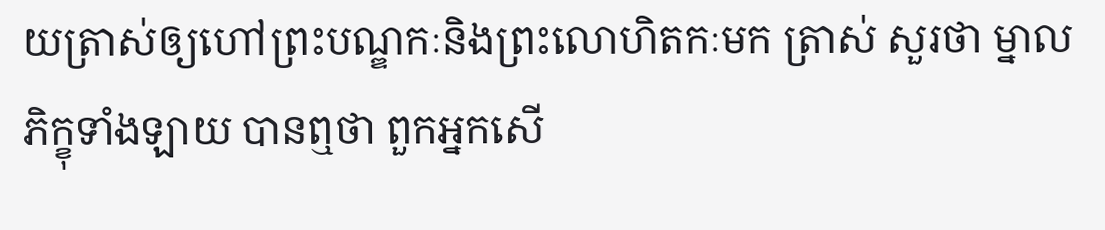យត្រាស់ឲ្យហៅព្រះបណ្ឌកៈនិងព្រះលោហិតកៈមក ត្រាស់ សួរថា ម្នាលភិក្ខុទាំងឡាយ បានឮថា ពួកអ្នកសើ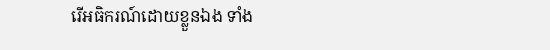រើអធិករណ៍ដោយខ្លួនឯង ទាំង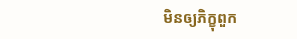មិនឲ្យភិក្ខុពួក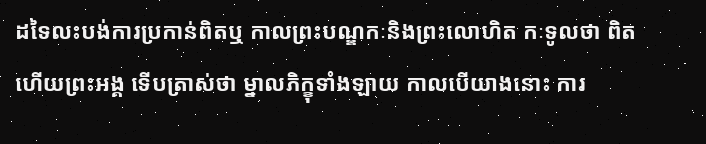ដទៃលះបង់ការប្រកាន់ពិតឬ កាលព្រះបណ្ឌកៈនិងព្រះលោហិត កៈទូលថា ពិតហើយព្រះអង្គ ទើបត្រាស់ថា ម្នាលភិក្ខុទាំងឡាយ កាលបើយាងនោះ ការ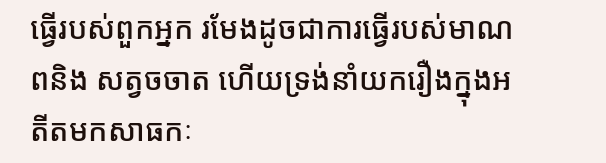ធ្វើរបស់ពួកអ្នក រមែងដូចជាការធ្វើរបស់មាណពនិង សត្វចចាត ហើយទ្រង់នាំយករឿងក្នុងអតីតមកសាធកៈ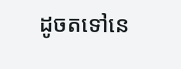ដូចតទៅនេ